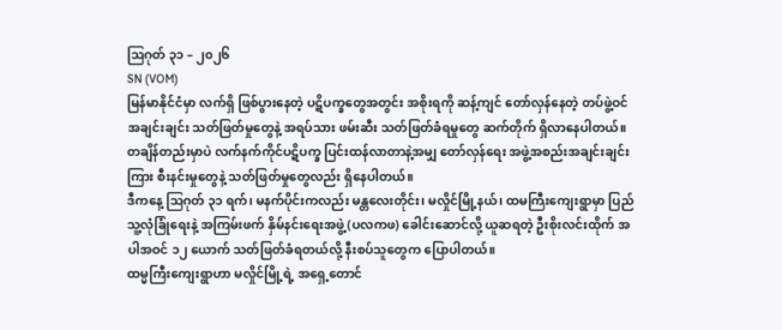ဩဂုတ် ၃၁ – ၂၀၂၆
SN (VOM)
မြန်မာနိုင်ငံမှာ လက်ရှိ ဖြစ်ပွားနေတဲ့ ပဋိပက္ခတွေအတွင်း အစိုးရကို ဆန့်ကျင် တော်လှန်နေတဲ့ တပ်ဖွဲ့ဝင်အချင်းချင်း သတ်ဖြတ်မှုတွေနဲ့ အရပ်သား ဖမ်းဆီး သတ်ဖြတ်ခံရမှုတွေ ဆက်တိုက် ရှိလာနေပါတယ်။
တချိန်တည်းမှာပဲ လက်နက်ကိုင်ပဋိပက္ခ ပြင်းထန်လာတာနဲ့အမျှ တော်လှန်ရေး အဖွဲ့အစည်းအချင်းချင်းကြား စီးနင်းမှုတွေနဲ့ သတ်ဖြတ်မှုတွေလည်း ရှိနေပါတယ်။
ဒီကနေ့ ဩဂုတ် ၃၁ ရက်၊ မနက်ပိုင်းကလည်း မန္တလေးတိုင်း၊ မလှိုင်မြို့နယ်၊ ထမကြီးကျေးရွာမှာ ပြည်သူ့လုံခြုံရေးနဲ့ အကြမ်းဖက် နှိမ်နင်းရေးအဖွဲ့ (ပလကဖ) ခေါင်းဆောင်လို့ ယူဆရတဲ့ ဦးစိုးလင်းထိုက် အပါအဝင် ၁၂ ယောက် သတ်ဖြတ်ခံရတယ်လို့ နီးစပ်သူတွေက ပြောပါတယ်။
ထမ္မကြီးကျေးရွာဟာ မလှိုင်မြို့ရဲ့ အရှေ့တောင်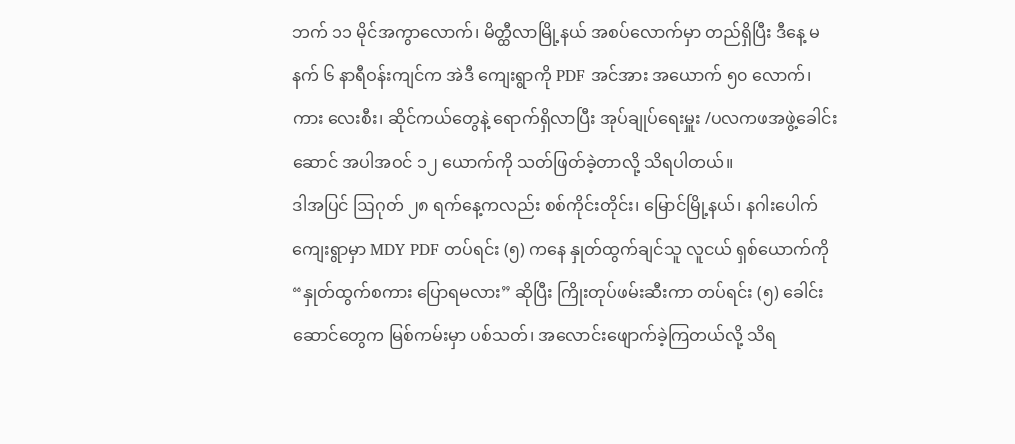ဘက် ၁၁ မိုင်အကွာလောက်၊ မိတ္ထီလာမြို့နယ် အစပ်လောက်မှာ တည်ရှိပြီး ဒီနေ့ မနက် ၆ နာရီဝန်းကျင်က အဲဒီ ကျေးရွာကို PDF အင်အား အယောက် ၅၀ လောက်၊ ကား လေးစီး၊ ဆိုင်ကယ်တွေနဲ့ ရောက်ရှိလာပြီး အုပ်ချုပ်ရေးမှူး /ပလကဖအဖွဲ့ခေါင်းဆောင် အပါအဝင် ၁၂ ယောက်ကို သတ်ဖြတ်ခဲ့တာလို့ သိရပါတယ်။
ဒါအပြင် ဩဂုတ် ၂၈ ရက်နေ့ကလည်း စစ်ကိုင်းတိုင်း၊ မြောင်မြို့နယ်၊ နဂါးပေါက်ကျေးရွာမှာ MDY PDF တပ်ရင်း (၅) ကနေ နှုတ်ထွက်ချင်သူ လူငယ် ရှစ်ယောက်ကို “နှုတ်ထွက်စကား ပြောရမလား” ဆိုပြီး ကြိုးတုပ်ဖမ်းဆီးကာ တပ်ရင်း (၅) ခေါင်းဆောင်တွေက မြစ်ကမ်းမှာ ပစ်သတ်၊ အလောင်းဖျောက်ခဲ့ကြတယ်လို့ သိရ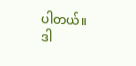ပါတယ်။
ဒါ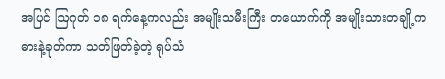အပြင် ဩဂုတ် ၁၈ ရက်နေ့ကလည်း အမျိုးသမီးကြီး တယောက်ကို အမျိုးသားတချို့က ဓားနဲ့ခုတ်ကာ သတ်ဖြတ်ခဲ့တဲ့ ရုပ်သံ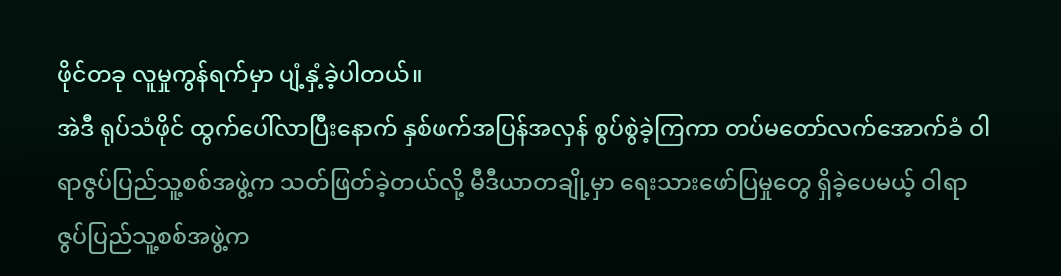ဖိုင်တခု လူမှုကွန်ရက်မှာ ပျံ့နှံ့ခဲ့ပါတယ်။
အဲဒီ ရုပ်သံဖိုင် ထွက်ပေါ်လာပြီးနောက် နှစ်ဖက်အပြန်အလှန် စွပ်စွဲခဲ့ကြကာ တပ်မတော်လက်အောက်ခံ ဝါရာဇွပ်ပြည်သူ့စစ်အဖွဲ့က သတ်ဖြတ်ခဲ့တယ်လို့ မီဒီယာတချို့မှာ ရေးသားဖော်ပြမှုတွေ ရှိခဲ့ပေမယ့် ဝါရာဇွပ်ပြည်သူ့စစ်အဖွဲ့က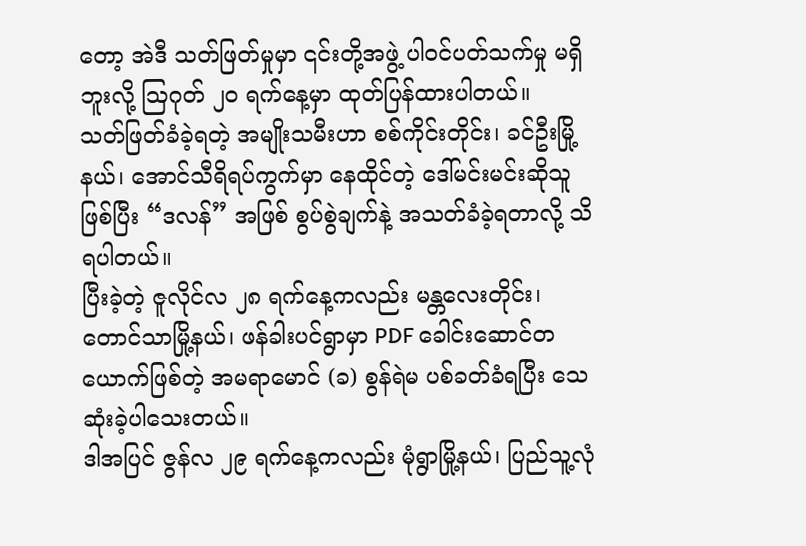တော့ အဲဒီ သတ်ဖြတ်မှုမှာ ၎င်းတို့အဖွဲ့ ပါဝင်ပတ်သက်မှု မရှိဘူးလို့ ဩဂုတ် ၂၀ ရက်နေ့မှာ ထုတ်ပြန်ထားပါတယ်။
သတ်ဖြတ်ခံခဲ့ရတဲ့ အမျိုးသမီးဟာ စစ်ကိုင်းတိုင်း၊ ခင်ဦးမြို့နယ်၊ အောင်သီရိရပ်ကွက်မှာ နေထိုင်တဲ့ ဒေါ်မင်းမင်းဆိုသူဖြစ်ပြီး “ဒလန်” အဖြစ် စွပ်စွဲချက်နဲ့ အသတ်ခံခဲ့ရတာလို့ သိရပါတယ်။
ပြီးခဲ့တဲ့ ဇူလိုင်လ ၂၈ ရက်နေ့ကလည်း မန္တလေးတိုင်း၊ တောင်သာမြို့နယ်၊ ဖန်ခါးပင်ရွာမှာ PDF ခေါင်းဆောင်တယောက်ဖြစ်တဲ့ အမရာမောင် (ခ) စွန်ရဲမ ပစ်ခတ်ခံရပြီး သေဆုံးခဲ့ပါသေးတယ်။
ဒါအပြင် ဇွန်လ ၂၉ ရက်နေ့ကလည်း မုံရွာမြို့နယ်၊ ပြည်သူ့လုံ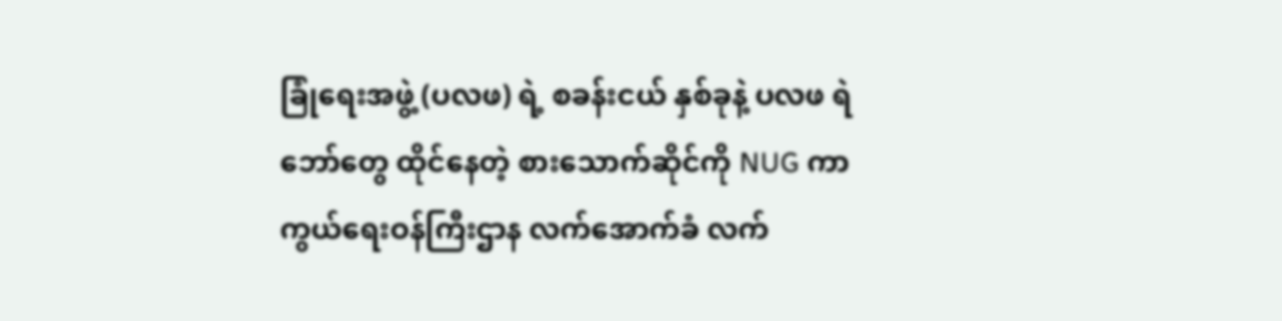ခြုံရေးအဖွဲ့ (ပလဖ) ရဲ့ စခန်းငယ် နှစ်ခုနဲ့ ပလဖ ရဲဘော်တွေ ထိုင်နေတဲ့ စားသောက်ဆိုင်ကို NUG ကာကွယ်ရေးဝန်ကြီးဌာန လက်အောက်ခံ လက်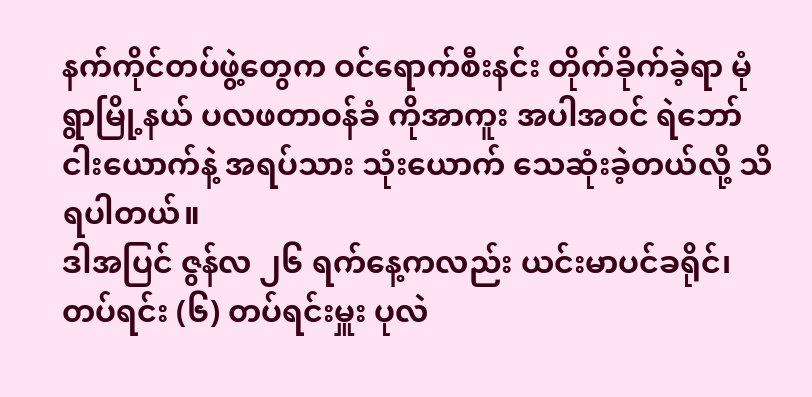နက်ကိုင်တပ်ဖွဲ့တွေက ဝင်ရောက်စီးနင်း တိုက်ခိုက်ခဲ့ရာ မုံရွာမြို့နယ် ပလဖတာဝန်ခံ ကိုအာကူး အပါအဝင် ရဲဘော် ငါးယောက်နဲ့ အရပ်သား သုံးယောက် သေဆုံးခဲ့တယ်လို့ သိရပါတယ်။
ဒါအပြင် ဇွန်လ ၂၆ ရက်နေ့ကလည်း ယင်းမာပင်ခရိုင်၊ တပ်ရင်း (၆) တပ်ရင်းမှူး ပုလဲ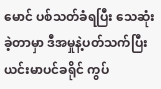မောင် ပစ်သတ်ခံရပြီး သေဆုံးခဲ့တာမှာ ဒီအမှုနဲ့ပတ်သက်ပြီး ယင်းမာပင်ခရိုင် ကွပ်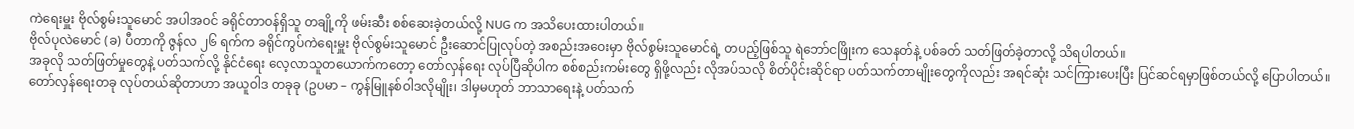ကဲရေးမှူး ဗိုလ်စွမ်းသူမောင် အပါအဝင် ခရိုင်တာဝန်ရှိသူ တချို့ကို ဖမ်းဆီး စစ်ဆေးခဲ့တယ်လို့ NUG က အသိပေးထားပါတယ်။
ဗိုလ်ပုလဲမောင် (ခ) ပီတာကို ဇွန်လ ၂၆ ရက်က ခရိုင်ကွပ်ကဲရေးမှူး ဗိုလ်စွမ်းသူမောင် ဦးဆောင်ပြုလုပ်တဲ့ အစည်းအဝေးမှာ ဗိုလ်စွမ်းသူမောင်ရဲ့ တပည့်ဖြစ်သူ ရဲဘော်ငဖြိုးက သေနတ်နဲ့ ပစ်ခတ် သတ်ဖြတ်ခဲ့တာလို့ သိရပါတယ်။
အခုလို သတ်ဖြတ်မှုတွေနဲ့ ပတ်သက်လို့ နိုင်ငံရေး လေ့လာသူတယောက်ကတော့ တော်လှန်ရေး လုပ်ပြီဆိုပါက စစ်စည်းကမ်းတွေ ရှိဖို့လည်း လိုအပ်သလို စိတ်ပိုင်းဆိုင်ရာ ပတ်သက်တာမျိုးတွေကိုလည်း အရင်ဆုံး သင်ကြားပေးပြီး ပြင်ဆင်ရမှာဖြစ်တယ်လို့ ပြောပါတယ်။
တော်လှန်ရေးတခု လုပ်တယ်ဆိုတာဟာ အယူဝါဒ တခုခု (ဥပမာ – ကွန်မြူနစ်ဝါဒလိုမျိုး၊ ဒါမှမဟုတ် ဘာသာရေးနဲ့ ပတ်သက်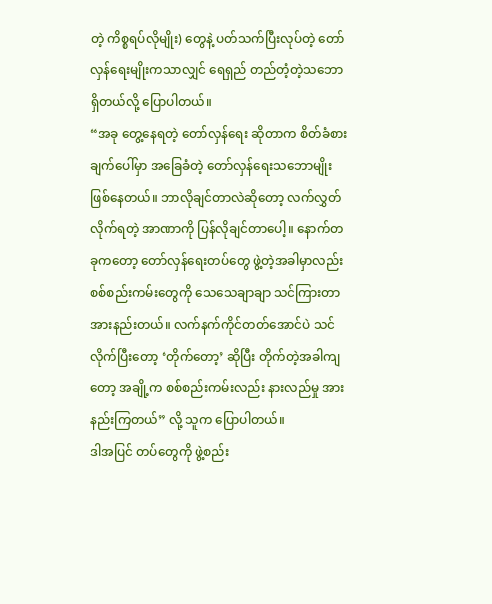တဲ့ ကိစ္စရပ်လိုမျိုး) တွေနဲ့ ပတ်သက်ပြီးလုပ်တဲ့ တော်လှန်ရေးမျိုးကသာလျှင် ရေရှည် တည်တံ့တဲ့သဘော ရှိတယ်လို့ ပြောပါတယ်။
“အခု တွေ့နေရတဲ့ တော်လှန်ရေး ဆိုတာက စိတ်ခံစားချက်ပေါ်မှာ အခြေခံတဲ့ တော်လှန်ရေးသဘောမျိုး ဖြစ်နေတယ်။ ဘာလိုချင်တာလဲဆိုတော့ လက်လွှတ်လိုက်ရတဲ့ အာဏာကို ပြန်လိုချင်တာပေါ့။ နောက်တခုကတော့ တော်လှန်ရေးတပ်တွေ ဖွဲ့တဲ့အခါမှာလည်း စစ်စည်းကမ်းတွေကို သေသေချာချာ သင်ကြားတာ အားနည်းတယ်။ လက်နက်ကိုင်တတ်အောင်ပဲ သင်လိုက်ပြီးတော့ ‘တိုက်တော့’ ဆိုပြီး တိုက်တဲ့အခါကျတော့ အချို့က စစ်စည်းကမ်းလည်း နားလည်မှု အားနည်းကြတယ်” လို့ သူက ပြောပါတယ်။
ဒါအပြင် တပ်တွေကို ဖွဲ့စည်း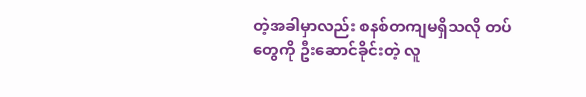တဲ့အခါမှာလည်း စနစ်တကျမရှိသလို တပ်တွေကို ဦးဆောင်ခိုင်းတဲ့ လူ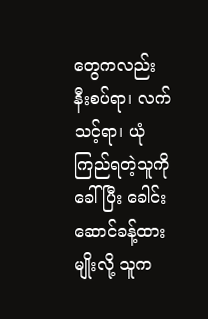တွေကလည်း နီးစပ်ရာ၊ လက်သင့်ရာ၊ ယုံကြည်ရတဲ့သူကို ခေါ်ပြီး ခေါင်းဆောင်ခန့်ထားမျိုးလို့ သူက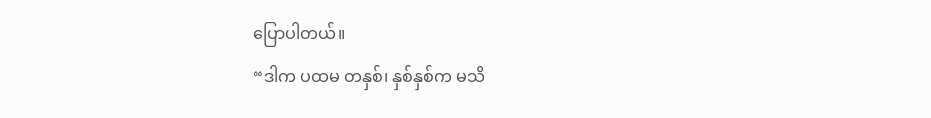ပြောပါတယ်။
“ဒါက ပထမ တနှစ်၊ နှစ်နှစ်က မသိ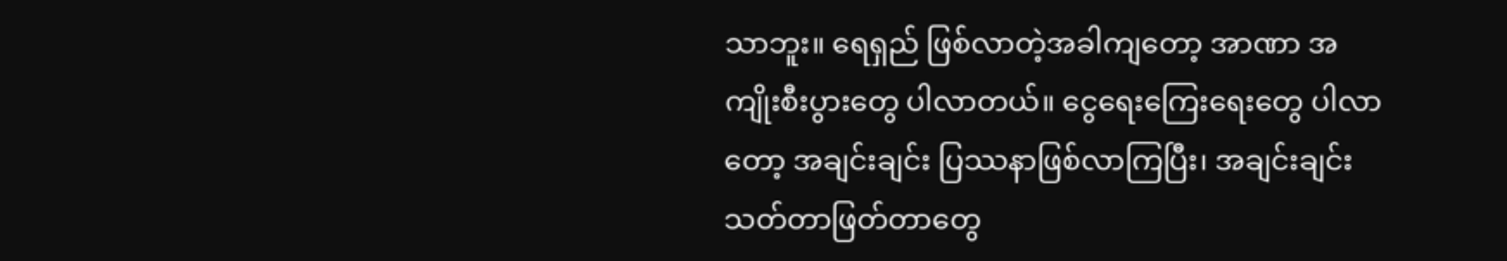သာဘူး။ ရေရှည် ဖြစ်လာတဲ့အခါကျတော့ အာဏာ အကျိုးစီးပွားတွေ ပါလာတယ်။ ငွေရေးကြေးရေးတွေ ပါလာတော့ အချင်းချင်း ပြဿနာဖြစ်လာကြပြီး၊ အချင်းချင်း သတ်တာဖြတ်တာတွေ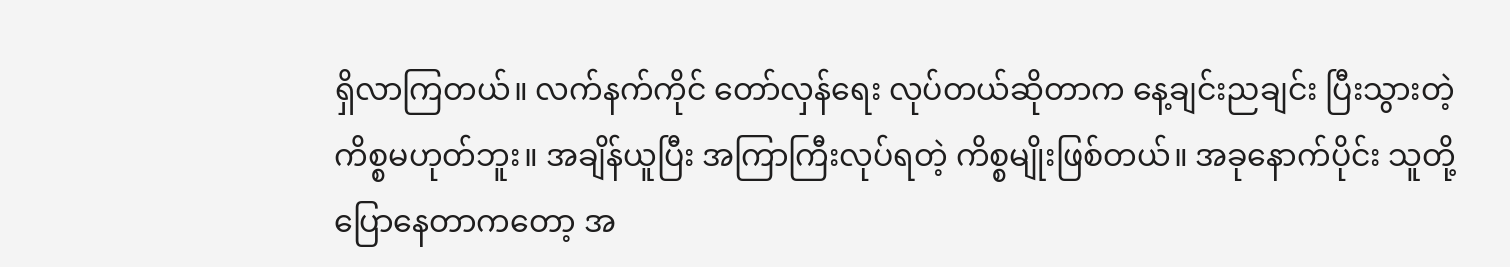ရှိလာကြတယ်။ လက်နက်ကိုင် တော်လှန်ရေး လုပ်တယ်ဆိုတာက နေ့ချင်းညချင်း ပြီးသွားတဲ့ကိစ္စမဟုတ်ဘူး။ အချိန်ယူပြီး အကြာကြီးလုပ်ရတဲ့ ကိစ္စမျိုးဖြစ်တယ်။ အခုနောက်ပိုင်း သူတို့ ပြောနေတာကတော့ အ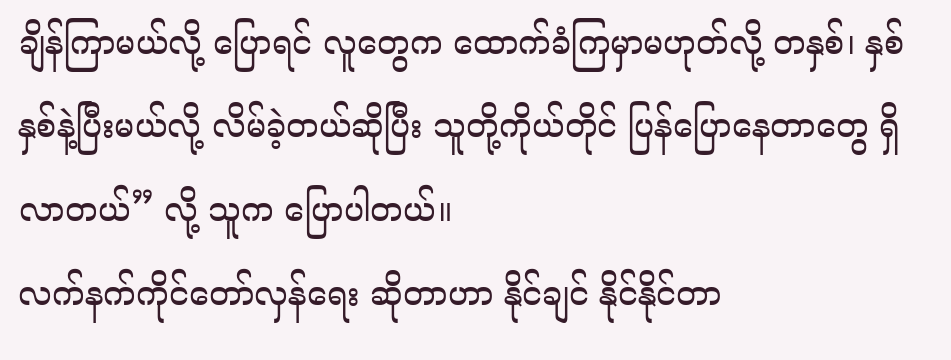ချိန်ကြာမယ်လို့ ပြောရင် လူတွေက ထောက်ခံကြမှာမဟုတ်လို့ တနှစ်၊ နှစ်နှစ်နဲ့ပြီးမယ်လို့ လိမ်ခဲ့တယ်ဆိုပြီး သူတို့ကိုယ်တိုင် ပြန်ပြောနေတာတွေ ရှိလာတယ်” လို့ သူက ပြောပါတယ်။
လက်နက်ကိုင်တော်လှန်ရေး ဆိုတာဟာ နိုင်ချင် နိုင်နိုင်တာ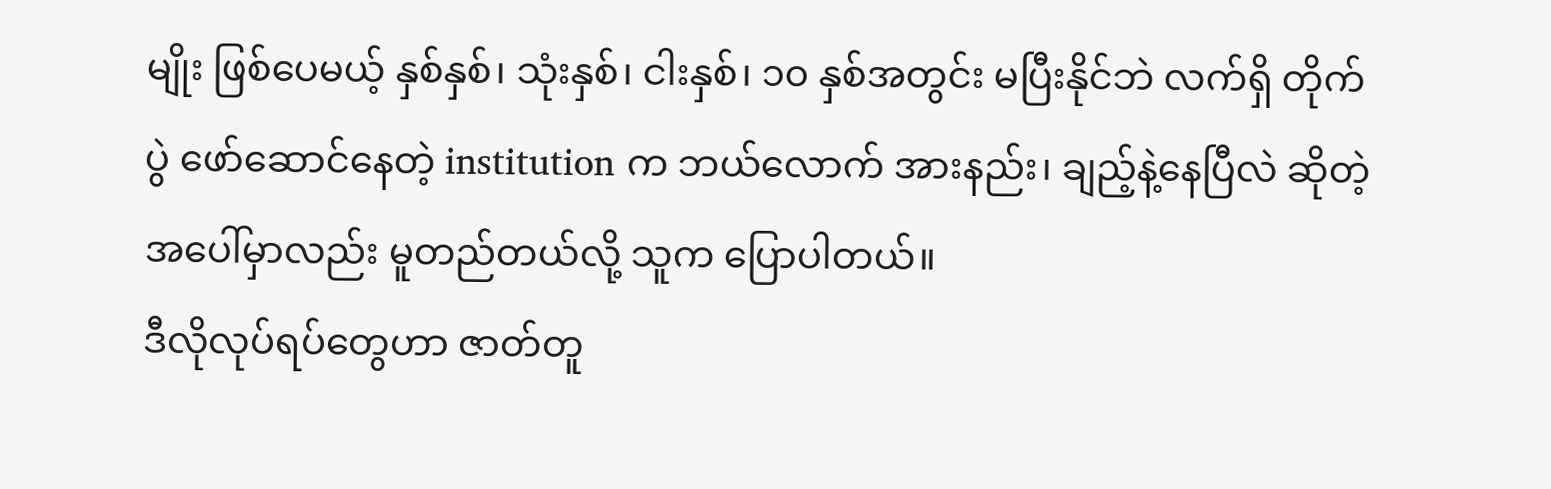မျိုး ဖြစ်ပေမယ့် နှစ်နှစ်၊ သုံးနှစ်၊ ငါးနှစ်၊ ၁၀ နှစ်အတွင်း မပြီးနိုင်ဘဲ လက်ရှိ တိုက်ပွဲ ဖော်ဆောင်နေတဲ့ institution က ဘယ်လောက် အားနည်း၊ ချည့်နဲ့နေပြီလဲ ဆိုတဲ့အပေါ်မှာလည်း မူတည်တယ်လို့ သူက ပြောပါတယ်။
ဒီလိုလုပ်ရပ်တွေဟာ ဇာတ်တူ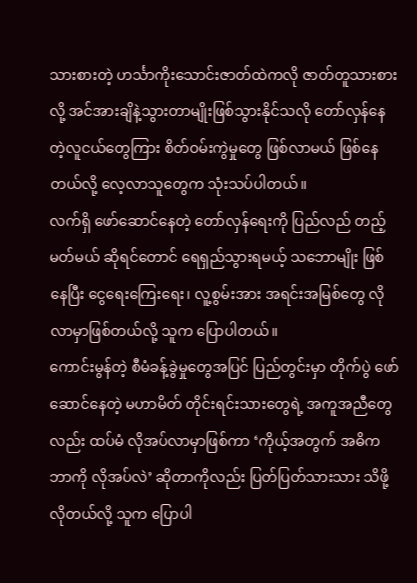သားစားတဲ့ ဟင်္သာကိုးသောင်းဇာတ်ထဲကလို ဇာတ်တူသားစားလို့ အင်အားချိနဲ့သွားတာမျိုးဖြစ်သွားနိုင်သလို တော်လှန်နေတဲ့လူငယ်တွေကြား စိတ်ဝမ်းကွဲမှုတွေ ဖြစ်လာမယ် ဖြစ်နေတယ်လို့ လေ့လာသူတွေက သုံးသပ်ပါတယ်။
လက်ရှိ ဖော်ဆောင်နေတဲ့ တော်လှန်ရေးကို ပြည်လည် တည့်မတ်မယ် ဆိုရင်တောင် ရေရှည်သွားရမယ့် သဘောမျိုး ဖြစ်နေပြီး ငွေရေးကြေးရေး၊ လူ့စွမ်းအား အရင်းအမြစ်တွေ လိုလာမှာဖြစ်တယ်လို့ သူက ပြောပါတယ်။
ကောင်းမွန်တဲ့ စီမံခန့်ခွဲမှုတွေအပြင် ပြည်တွင်းမှာ တိုက်ပွဲ ဖော်ဆောင်နေတဲ့ မဟာမိတ် တိုင်းရင်းသားတွေရဲ့ အကူအညီတွေလည်း ထပ်မံ လိုအပ်လာမှာဖြစ်ကာ ‘ကိုယ့်အတွက် အဓိက ဘာကို လိုအပ်လဲ’ ဆိုတာကိုလည်း ပြတ်ပြတ်သားသား သိဖို့လိုတယ်လို့ သူက ပြောပါ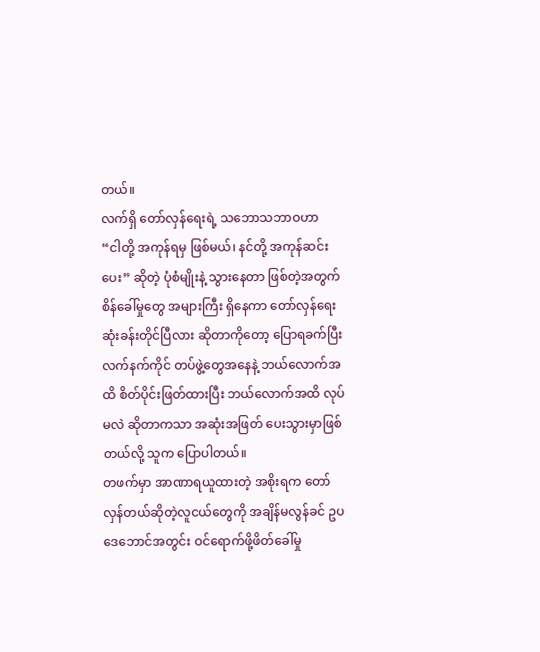တယ်။
လက်ရှိ တော်လှန်ရေးရဲ့ သဘောသဘာဝဟာ
“ငါတို့ အကုန်ရမှ ဖြစ်မယ်၊ နင်တို့ အကုန်ဆင်းပေး” ဆိုတဲ့ ပုံစံမျိုးနဲ့ သွားနေတာ ဖြစ်တဲ့အတွက် စိန်ခေါ်မှုတွေ အများကြီး ရှိနေကာ တော်လှန်ရေး ဆုံးခန်းတိုင်ပြီလား ဆိုတာကိုတော့ ပြောရခက်ပြီး လက်နက်ကိုင် တပ်ဖွဲ့တွေအနေနဲ့ ဘယ်လောက်အထိ စိတ်ပိုင်းဖြတ်ထားပြီး ဘယ်လောက်အထိ လုပ်မလဲ ဆိုတာကသာ အဆုံးအဖြတ် ပေးသွားမှာဖြစ်တယ်လို့ သူက ပြောပါတယ်။
တဖက်မှာ အာဏာရယူထားတဲ့ အစိုးရက တော်လှန်တယ်ဆိုတဲ့လူငယ်တွေကို အချိန်မလွန်ခင် ဥပဒေဘောင်အတွင်း ဝင်ရောက်ဖို့ဖိတ်ခေါ်မှု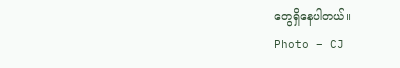တွေရှိနေပါတယ်။
Photo – CJ